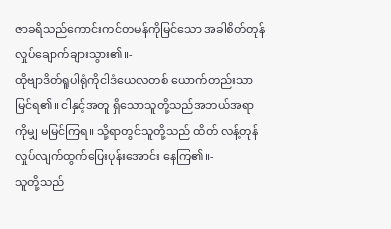ဇာခရိသည်ကောင်းကင်တမန်ကိုမြင်သော အခါစိတ်တုန်လှုပ်ချောက်ချားသွား၏။-
ထိုဗျာဒိတ်ရူပါရုံကိုငါဒံယေလတစ် ယောက်တည်းသာမြင်ရ၏။ ငါနှင့်အတူ ရှိသောသူတို့သည်အဘယ်အရာကိုမျှ မမြင်ကြရ။ သို့ရာတွင်သူတို့သည် ထိတ် လန့်တုန်လှုပ်လျက်ထွက်ပြေးပုန်းအောင်း နေကြ၏။-
သူတို့သည်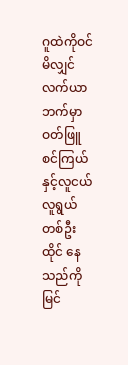ဂူထဲကိုဝင်မိလျှင်လက်ယာဘက်မှာ ဝတ်ဖြူစင်ကြယ်နှင့်လူငယ်လူရွယ်တစ်ဦးထိုင် နေသည်ကိုမြင်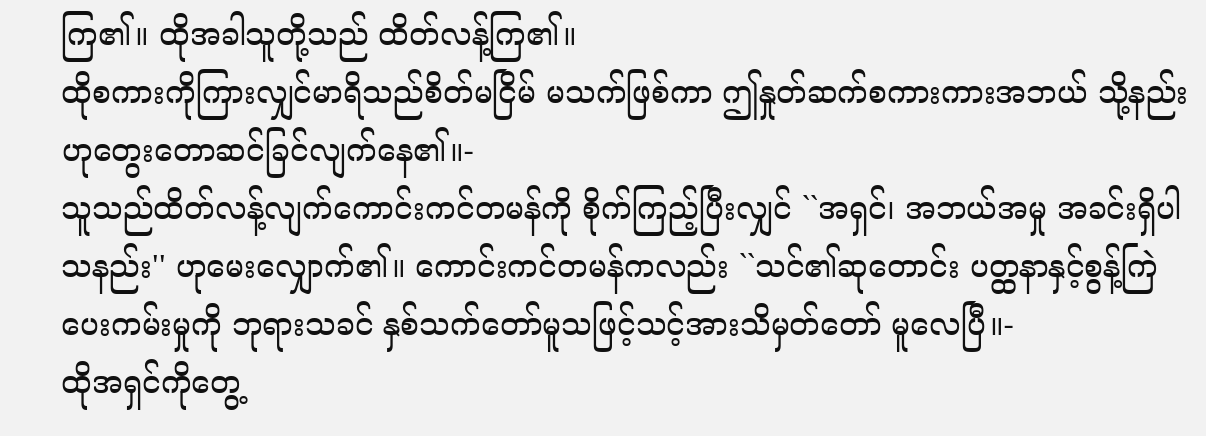ကြ၏။ ထိုအခါသူတို့သည် ထိတ်လန့်ကြ၏။
ထိုစကားကိုကြားလျှင်မာရိသည်စိတ်မငြိမ် မသက်ဖြစ်ကာ ဤနှုတ်ဆက်စကားကားအဘယ် သို့နည်းဟုတွေးတောဆင်ခြင်လျက်နေ၏။-
သူသည်ထိတ်လန့်လျက်ကောင်းကင်တမန်ကို စိုက်ကြည့်ပြီးလျှင် ``အရှင်၊ အဘယ်အမှု အခင်းရှိပါသနည်း'' ဟုမေးလျှောက်၏။ ကောင်းကင်တမန်ကလည်း ``သင်၏ဆုတောင်း ပတ္ထနာနှင့်စွန့်ကြဲပေးကမ်းမှုကို ဘုရားသခင် နှစ်သက်တော်မူသဖြင့်သင့်အားသိမှတ်တော် မူလေပြီ။-
ထိုအရှင်ကိုတွေ့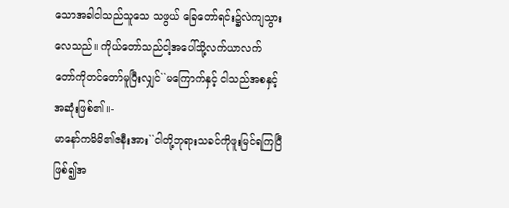သောအခါငါသည်သူသေ သဖွယ် ခြေတော်ရင်း၌လဲကျသွားလေသည်။ ကိုယ်တော်သည်ငါ့အပေါ်သို့လက်ယာလက် တော်ကိုတင်တော်မူပြီးလျှင်``မကြောက်နှင့် ငါသည်အစနှင့်အဆုံးဖြစ်၏။-
မာနော်ကမိမိ၏ဇနီးအား``ငါတို့ဘုရားသခင်ကိုဖူးမြင်ရကြပြီဖြစ်၍အ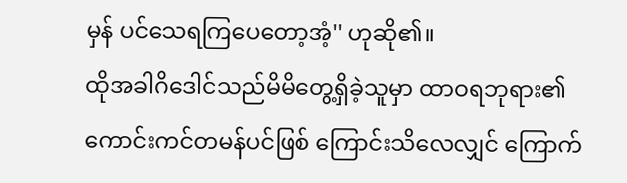မှန် ပင်သေရကြပေတော့အံ့'' ဟုဆို၏။
ထိုအခါဂိဒေါင်သည်မိမိတွေ့ရှိခဲ့သူမှာ ထာဝရဘုရား၏ကောင်းကင်တမန်ပင်ဖြစ် ကြောင်းသိလေလျှင် ကြောက်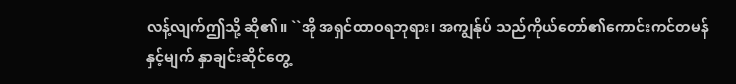လန့်လျက်ဤသို့ ဆို၏။ ``အို အရှင်ထာဝရဘုရား၊ အကျွန်ုပ် သည်ကိုယ်တော်၏ကောင်းကင်တမန်နှင့်မျက် နှာချင်းဆိုင်တွေ့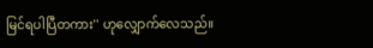မြင်ရပါပြီတကား'' ဟုလျှောက်လေသည်။